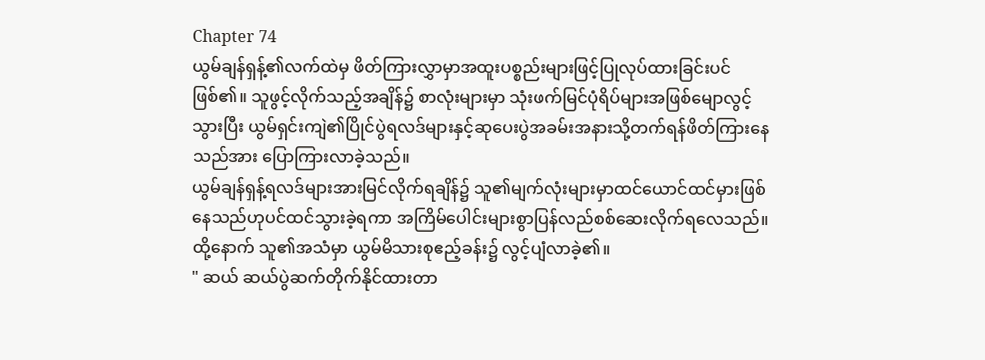Chapter 74
ယွမ်ချန်ရှန့်၏လက်ထဲမှ ဖိတ်ကြားလွှာမှာအထူးပစ္စည်းများဖြင့်ပြုလုပ်ထားခြင်းပင်ဖြစ်၏။ သူဖွင့်လိုက်သည့်အချိန်၌ စာလုံးများမှာ သုံးဖက်မြင်ပုံရိပ်များအဖြစ်မျောလွင့်သွားပြီး ယွမ်ရှင်းကျဲ၏ပြိုင်ပွဲရလဒ်များနှင့်ဆုပေးပွဲအခမ်းအနားသို့တက်ရန်ဖိတ်ကြားနေသည်အား ပြောကြားလာခဲ့သည်။
ယွမ်ချန်ရှန့်ရလဒ်များအားမြင်လိုက်ရချိန်၌ သူ၏မျက်လုံးများမှာထင်ယောင်ထင်မှားဖြစ်နေသည်ဟုပင်ထင်သွားခဲ့ရကာ အကြိမ်ပေါင်းများစွာပြန်လည်စစ်ဆေးလိုက်ရလေသည်။
ထို့နောက် သူ၏အသံမှာ ယွမ်မိသားစုဧည့်ခန်း၌ လွင့်ပျံလာခဲ့၏။
" ဆယ် ဆယ်ပွဲဆက်တိုက်နိုင်ထားတာ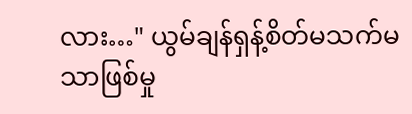လား…" ယွမ်ချန်ရှန့်စိတ်မသက်မသာဖြစ်မှု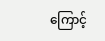ကြောင့်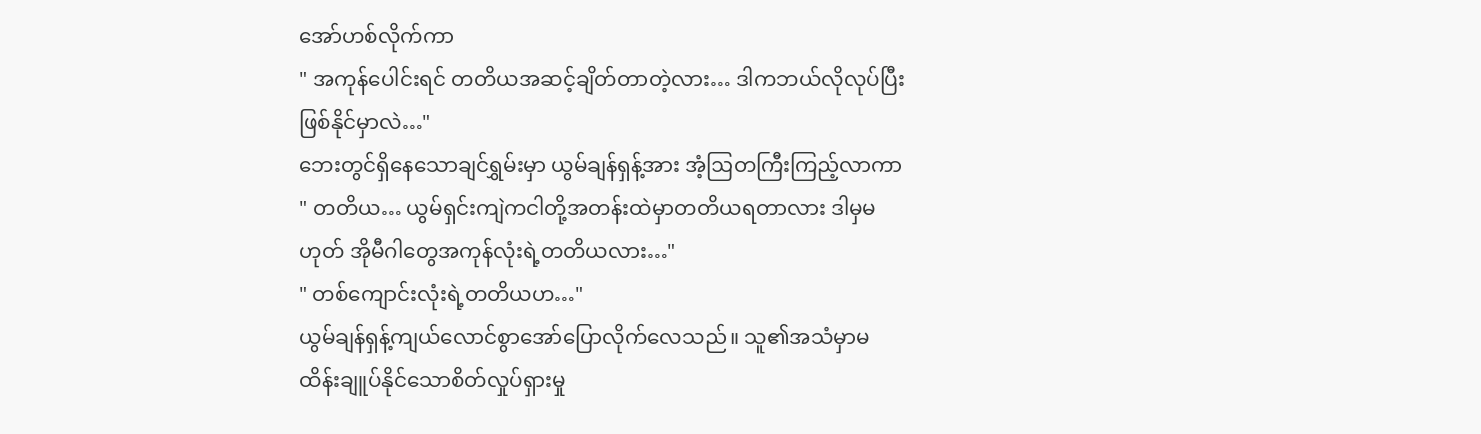အော်ဟစ်လိုက်ကာ
" အကုန်ပေါင်းရင် တတိယအဆင့်ချိတ်တာတဲ့လား… ဒါကဘယ်လိုလုပ်ပြီးဖြစ်နိုင်မှာလဲ…"
ဘေးတွင်ရှိနေသောချင်ရွှမ်းမှာ ယွမ်ချန်ရှန့်အား အံ့ဩတကြီးကြည့်လာကာ " တတိယ… ယွမ်ရှင်းကျဲကငါတို့အတန်းထဲမှာတတိယရတာလား ဒါမှမဟုတ် အိုမီဂါတွေအကုန်လုံးရဲ့တတိယလား…"
" တစ်ကျောင်းလုံးရဲ့တတိယဟ…"
ယွမ်ချန်ရှန့်ကျယ်လောင်စွာအော်ပြောလိုက်လေသည်။ သူ၏အသံမှာမထိန်းချူပ်နိုင်သောစိတ်လှုပ်ရှားမှု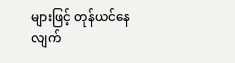များဖြင့် တုန်ယင်နေလျက်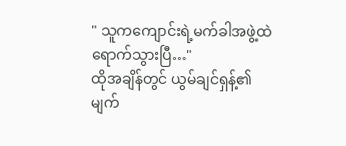" သူကကျောင်းရဲ့မက်ခါအဖွဲ့ထဲရောက်သွားပြီ…"
ထိုအချိန်တွင် ယွမ်ချင်ရှန့်၏မျက်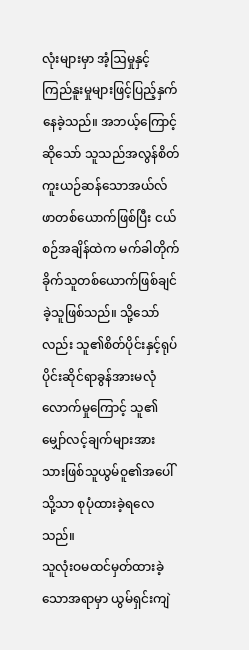လုံးများမှာ အံ့ဩမှုနှင့်ကြည်နူးမှုများဖြင့်ပြည့်နှက်နေခဲ့သည်။ အဘယ့်ကြောင့်ဆိုသော် သူသည်အလွန်စိတ်ကူးယဉ်ဆန်သောအယ်လ်ဖာတစ်ယောက်ဖြစ်ပြီး ငယ်စဉ်အချိန်ထဲက မက်ခါတိုက်ခိုက်သူတစ်ယောက်ဖြစ်ချင်ခဲ့သူဖြစ်သည်။ သို့သော်လည်း သူ၏စိတ်ပိုင်းနှင့်ရုပ်ပိုင်းဆိုင်ရာခွန်အားမလုံလောက်မှုကြောင့် သူ၏မျှော်လင့်ချက်များအား သားဖြစ်သူယွမ်ဝူ၏အပေါ်သို့သာ စုပုံထားခဲ့ရလေသည်။
သူလုံးဝမထင်မှတ်ထားခဲ့သောအရာမှာ ယွမ်ရှင်းကျဲ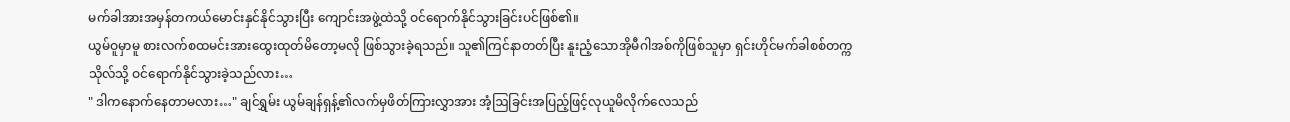မက်ခါအားအမှန်တကယ်မောင်းနှင်နိုင်သွားပြီး ကျောင်းအဖွဲ့ထဲသို့ ဝင်ရောက်နိုင်သွားခြင်းပင်ဖြစ်၏။
ယွမ်ဝူမှာမူ စားလက်စထမင်းအားထွေးထုတ်မိတော့မလို ဖြစ်သွားခဲ့ရသည်။ သူ၏ကြင်နာတတ်ပြီး နူးညံ့သောအိုမီဂါအစ်ကိုဖြစ်သူမှာ ရှင်းဟိုင်မက်ခါစစ်တက္ကသိုလ်သို့ ဝင်ရောက်နိုင်သွားခဲ့သည်လား…
" ဒါကနောက်နေတာမလား…" ချင်ရွှမ်း ယွမ်ချန်ရှန့်၏လက်မှဖိတ်ကြားလွှာအား အံ့ဩခြင်းအပြည့်ဖြင့်လုယူမိလိုက်လေသည်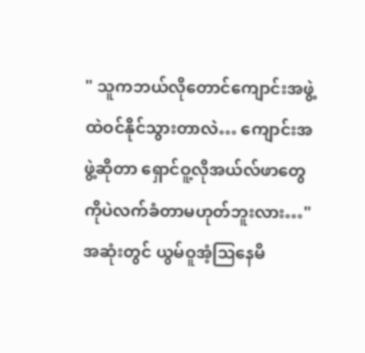" သူကဘယ်လိုတောင်ကျောင်းအဖွဲ့ထဲဝင်နိုင်သွားတာလဲ… ကျောင်းအဖွဲ့ဆိုတာ ရှောင်ဝူ့လိုအယ်လ်ဖာတွေကိုပဲလက်ခံတာမဟုတ်ဘူးလား…"
အဆုံးတွင် ယွမ်ဝူအံ့ဩနေမိ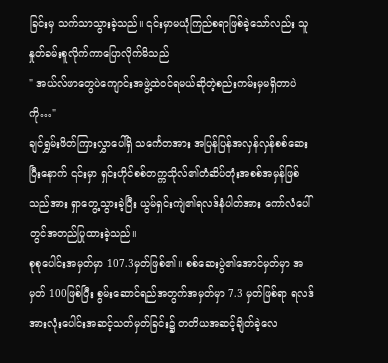ခြင်းမှ သက်သာသွားခဲ့သည်။ ၎င်းမှာမယုံကြည်စရာဖြစ်ခဲ့သော်လည်း သူနှုတ်ခမ်းစူလိုက်ကာပြောလိုက်မိသည်
" အယ်လ်ဖာတွေပဲကျောင်းအဖွဲ့ထဲဝင်ရမယ်ဆိုတဲ့စည်းကမ်းမှမရှိတာပဲကို…"
ချင်ရွှမ်းဖိတ်ကြားလွှာပေါ်ရှိ သင်္ကေတအား အပြန်ပြန်အလှန်လှန်စစ်ဆေးပြီးနောက် ၎င်းမှာ ရှင်းဟိုင်စစ်တက္ကသိုလ်၏တံဆိပ်တုံးအစစ်အမှန်ဖြစ်သည်အား ရှာတွေ့သွားခဲ့ပြီး ယွမ်ရှင်းကျဲ၏ရလဒ်နံပါတ်အား ကော်လံပေါ်တွင်အတည်ပြုထားခဲ့သည်။
စုစုပေါင်းအမှတ်မှာ 107.3မှတ်ဖြစ်၏။ စစ်ဆေးပွဲ၏အောင်မှတ်မှာ အမှတ် 100ဖြစ်ပြီး စွမ်းဆောင်ရည်အတွက်အမှတ်မှာ 7.3 မှတ်ဖြစ်ရာ ရလဒ်အားလုံးပေါင်းအဆင့်သတ်မှတ်ခြင်း၌ တတိယအဆင့်ချိတ်ခဲ့လေ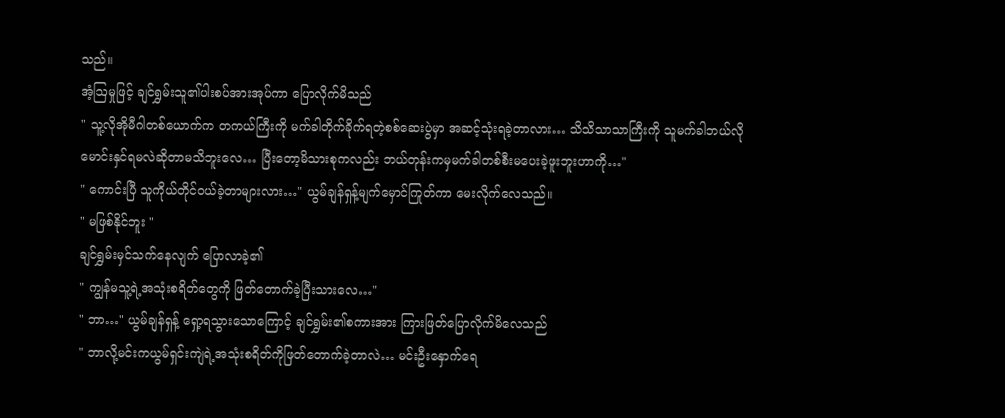သည်။
အံ့ဩမှုဖြင့် ချင်ရွှမ်းသူ၏ပါးစပ်အားအုပ်ကာ ပြောလိုက်မိသည်
" သူ့လိုအိုမီဂါတစ်ယောက်က တကယ်ကြီးကို မက်ခါတိုက်ခိုက်ရတဲ့စစ်ဆေးပွဲမှာ အဆင့်သုံးရခဲ့တာလား… သိသိသာသာကြီးကို သူမက်ခါဘယ်လိုမောင်းနှင်ရမလဲဆိုတာမသိဘူးလေ… ပြီးတော့မိသားစုကလည်း ဘယ်တုန်းကမှမက်ခါတစ်စီးမပေးခဲ့ဖူးဘူးဟာကို…"
" ကောင်းပြီ သူကိုယ်တိုင်ဝယ်ခဲ့တာများလား…" ယွမ်ချန်ရှန့်မျက်မှောင်ကြုတ်ကာ မေးလိုက်လေသည်။
" မဖြစ်နိုင်ဘူး "
ချင်ရွှမ်းမှင်သက်နေလျက် ပြောလာခဲ့၏
" ကျွန်မသူ့ရဲ့အသုံးစရိတ်တွေကို ဖြတ်တောက်ခဲ့ပြီးသားလေ…"
" ဘာ…" ယွမ်ချန်ရှန့် ရှော့ရသွားသောကြောင့် ချင်ရွှမ်း၏စကားအား ကြားဖြတ်ပြောလိုက်မိလေသည်
" ဘာလို့မင်းကယွမ်ရှင်းကျဲရဲ့အသုံးစရိတ်ကိုဖြတ်တောက်ခဲ့တာလဲ… မင်းဦးနှောက်ရေ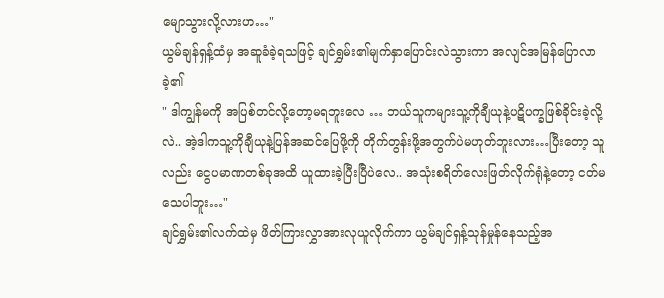မျောသွားလို့လားဟ…"
ယွမ်ချန်ရှန့်ထံမှ အဆူခံခဲ့ရသဖြင့် ချင်ရွှမ်း၏မျက်နှာပြောင်းလဲသွားကာ အလျင်အမြန်ပြောလာခဲ့၏
" ဒါကျွန်မကို အပြစ်တင်လို့တော့မရဘူးလေ … ဘယ်သူကများသူ့ကိုချီယုနဲ့ပဋိပက္ခဖြစ်ခိုင်းခဲ့လို့လဲ.. အဲ့ဒါကသူ့ကိုချီယုနဲ့ပြန်အဆင်ပြေဖို့ကို တိုက်တွန်းဖို့အတွက်ပဲမဟုတ်ဘူးလား…ပြီးတော့ သူလည်း ငွေပမာဏတစ်ခုအထိ ယူထားခဲ့ပြီးပြီပဲလေ.. အသုံးစရိတ်လေးဖြတ်လိုက်ရုံနဲ့တော့ ငတ်မသေပါဘူး…"
ချင်ရွှမ်း၏လက်ထဲမှ ဖိတ်ကြားလွှာအားလုယူလိုက်ကာ ယွမ်ချင်ရှန့်သုန်မှုန်နေသည့်အ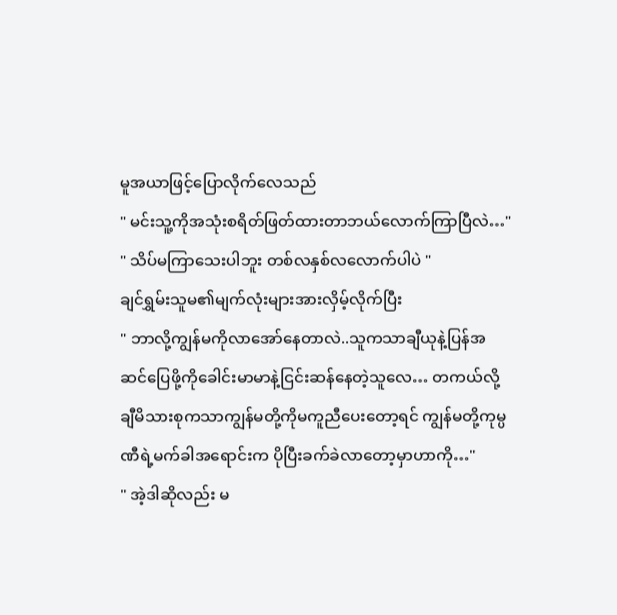မူအယာဖြင့်ပြောလိုက်လေသည်
" မင်းသူ့ကိုအသုံးစရိတ်ဖြတ်ထားတာဘယ်လောက်ကြာပြီလဲ…"
" သိပ်မကြာသေးပါဘူး တစ်လနှစ်လလောက်ပါပဲ "
ချင်ရွှမ်းသူမ၏မျက်လုံးများအားလှိမ့်လိုက်ပြီး
" ဘာလို့ကျွန်မကိုလာအော်နေတာလဲ..သူကသာချီယုနဲ့ပြန်အဆင်ပြေဖို့ကိုခေါင်းမာမာနဲ့ငြင်းဆန်နေတဲ့သူလေ… တကယ်လို့ချီမိသားစုကသာကျွန်မတို့ကိုမကူညီပေးတော့ရင် ကျွန်မတို့ကုမ္ပဏီရဲ့မက်ခါအရောင်းက ပိုပြီးခက်ခဲလာတော့မှာဟာကို…"
" အဲ့ဒါဆိုလည်း မ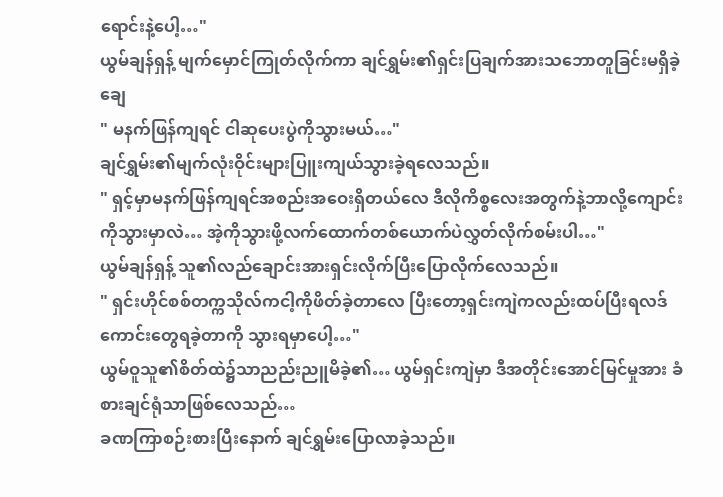ရောင်းနဲ့ပေါ့…"
ယွမ်ချန်ရှန့် မျက်မှောင်ကြုတ်လိုက်ကာ ချင်ရွှမ်း၏ရှင်းပြချက်အားသဘောတူခြင်းမရှိခဲ့ချေ
" မနက်ဖြန်ကျရင် ငါဆုပေးပွဲကိုသွားမယ်…"
ချင်ရွှမ်း၏မျက်လုံးဝိုင်းများပြူးကျယ်သွားခဲ့ရလေသည်။
" ရှင့်မှာမနက်ဖြန်ကျရင်အစည်းအဝေးရှိတယ်လေ ဒီလိုကိစ္စလေးအတွက်နဲ့ဘာလို့ကျောင်းကိုသွားမှာလဲ… အဲ့ကိုသွားဖို့လက်ထောက်တစ်ယောက်ပဲလွှတ်လိုက်စမ်းပါ…"
ယွမ်ချန်ရှန့် သူ၏လည်ချောင်းအားရှင်းလိုက်ပြီးပြောလိုက်လေသည်။
" ရှင်းဟိုင်စစ်တက္ကသိုလ်ကငါ့ကိုဖိတ်ခဲ့တာလေ ပြီးတော့ရှင်းကျဲကလည်းထပ်ပြီးရလဒ်ကောင်းတွေရခဲ့တာကို သွားရမှာပေါ့…"
ယွမ်ဝူသူ၏စိတ်ထဲ၌သာညည်းညူမိခဲ့၏… ယွမ်ရှင်းကျဲမှာ ဒီအတိုင်းအောင်မြင်မှုအား ခံစားချင်ရုံသာဖြစ်လေသည်…
ခဏကြာစဉ်းစားပြီးနောက် ချင်ရွှမ်းပြောလာခဲ့သည်။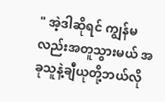" အဲ့ဒါဆိုရင် ကျွန်မလည်းအတူသွားမယ် အခုသူနဲ့ချီယုတို့ဘယ်လို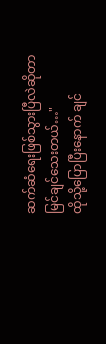ဆက်ဆံရေးဖြစ်သွားပြီလဲဆိုတာမြင်ချင်သေးတယ်…"
ထိုသို့ပြောပြီးနောက် ချင်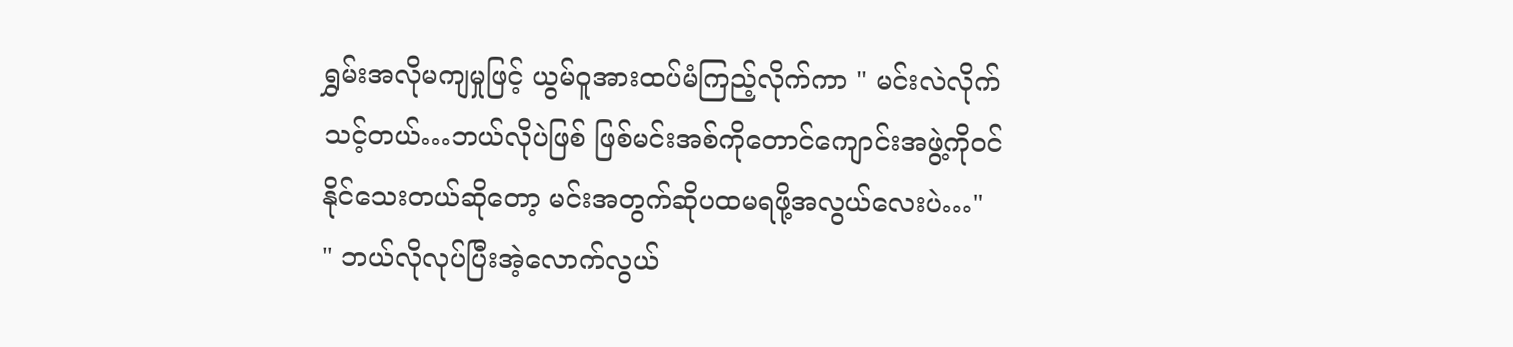ရွှမ်းအလိုမကျမှုဖြင့် ယွမ်ဝူအားထပ်မံကြည့်လိုက်ကာ " မင်းလဲလိုက်သင့်တယ်…ဘယ်လိုပဲဖြစ် ဖြစ်မင်းအစ်ကိုတောင်ကျောင်းအဖွဲ့ကိုဝင်နိုင်သေးတယ်ဆိုတော့ မင်းအတွက်ဆိုပထမရဖို့အလွယ်လေးပဲ…"
" ဘယ်လိုလုပ်ပြီးအဲ့လောက်လွယ်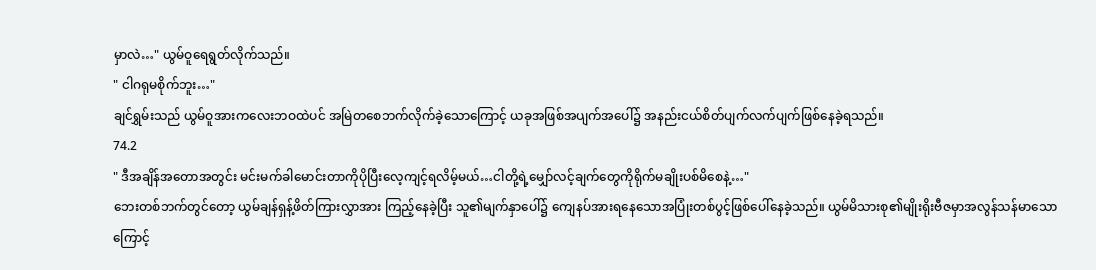မှာလဲ…" ယွမ်ဝူရေရွတ်လိုက်သည်။
" ငါဂရုမစိုက်ဘူး…"
ချင်ရွှမ်းသည် ယွမ်ဝူအားကလေးဘဝထဲပင် အမြဲတစေဘက်လိုက်ခဲ့သောကြောင့် ယခုအဖြစ်အပျက်အပေါ်၌ အနည်းငယ်စိတ်ပျက်လက်ပျက်ဖြစ်နေခဲ့ရသည်။
74.2
" ဒီအချိန်အတောအတွင်း မင်းမက်ခါမောင်းတာကိုပိုပြီးလေ့ကျင့်ရလိမ့်မယ်…ငါတို့ရဲ့မျှော်လင့်ချက်တွေကိုရိုက်မချိုးပစ်မိစေနဲ့…"
ဘေးတစ်ဘက်တွင်တော့ ယွမ်ချန်ရှန့်ဖိတ်ကြားလွှာအား ကြည့်နေခဲ့ပြီး သူ၏မျက်နှာပေါ်၌ ကျေနပ်အားရနေသောအပြုံးတစ်ပွင့်ဖြစ်ပေါ်နေခဲ့သည်။ ယွမ်မိသားစု၏မျိုးရိုးဗီဇမှာအလွန်သန်မာသောကြောင့်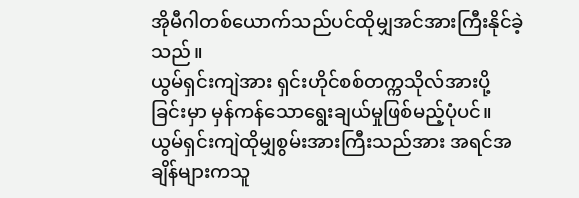အိုမီဂါတစ်ယောက်သည်ပင်ထိုမျှအင်အားကြီးနိုင်ခဲ့သည်။
ယွမ်ရှင်းကျဲအား ရှင်းဟိုင်စစ်တက္ကသိုလ်အားပို့ခြင်းမှာ မှန်ကန်သောရွေးချယ်မှုဖြစ်မည့်ပုံပင်။
ယွမ်ရှင်းကျဲထိုမျှစွမ်းအားကြီးသည်အား အရင်အချိန်များကသူ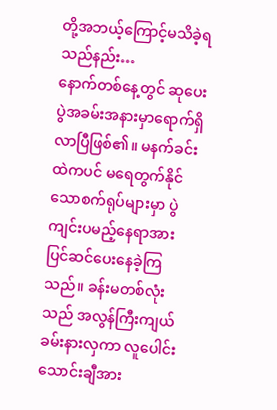တို့အဘယ့်ကြောင့်မသိခဲ့ရသည်နည်း…
နောက်တစ်နေ့တွင် ဆုပေးပွဲအခမ်းအနားမှာရောက်ရှိလာပြီဖြစ်၏။ မနက်ခင်းထဲကပင် မရေတွက်နိုင်သောစက်ရုပ်များမှာ ပွဲကျင်းပမည့်နေရာအား ပြင်ဆင်ပေးနေခဲ့ကြသည်။ ခန်းမတစ်လုံးသည် အလွန်ကြီးကျယ်ခမ်းနားလှကာ လူပေါင်းသောင်းချီအား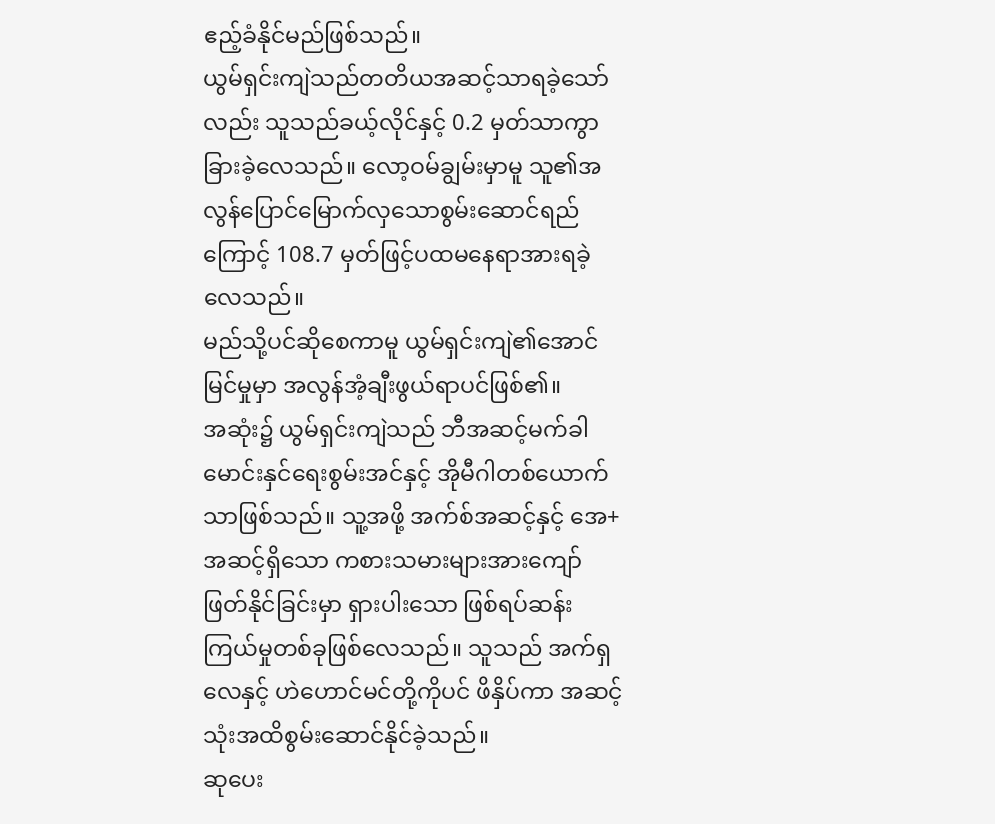ဧည့်ခံနိုင်မည်ဖြစ်သည်။
ယွမ်ရှင်းကျဲသည်တတိယအဆင့်သာရခဲ့သော်လည်း သူသည်ခယ့်လိုင်နှင့် 0.2 မှတ်သာကွာခြားခဲ့လေသည်။ လော့ဝမ်ချွမ်းမှာမူ သူ၏အလွန်ပြောင်မြောက်လှသောစွမ်းဆောင်ရည်ကြောင့် 108.7 မှတ်ဖြင့်ပထမနေရာအားရခဲ့လေသည်။
မည်သို့ပင်ဆိုစေကာမူ ယွမ်ရှင်းကျဲ၏အောင်မြင်မှုမှာ အလွန်အံ့ချီးဖွယ်ရာပင်ဖြစ်၏။
အဆုံး၌ ယွမ်ရှင်းကျဲသည် ဘီအဆင့်မက်ခါမောင်းနှင်ရေးစွမ်းအင်နှင့် အိုမီဂါတစ်ယောက်သာဖြစ်သည်။ သူ့အဖို့ အက်စ်အဆင့်နှင့် အေ+ အဆင့်ရှိသော ကစားသမားများအားကျော်ဖြတ်နိုင်ခြင်းမှာ ရှားပါးသော ဖြစ်ရပ်ဆန်းကြယ်မှုတစ်ခုဖြစ်လေသည်။ သူသည် အက်ရှလေနှင့် ဟဲဟောင်မင်တို့ကိုပင် ဖိနှိပ်ကာ အဆင့်သုံးအထိစွမ်းဆောင်နိုင်ခဲ့သည်။
ဆုပေး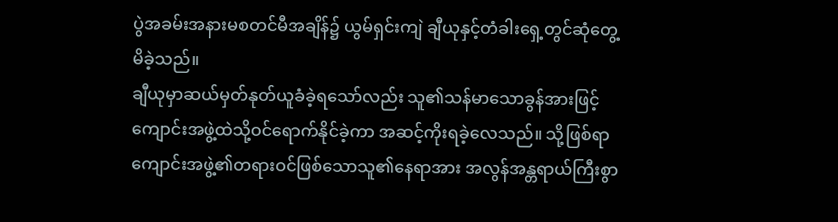ပွဲအခမ်းအနားမစတင်မီအချိန်၌ ယွမ်ရှင်းကျဲ ချီယုနှင့်တံခါးရှေ့တွင်ဆုံတွေ့မိခဲ့သည်။
ချီယုမှာဆယ်မှတ်နုတ်ယူခံခဲ့ရသော်လည်း သူ၏သန်မာသောခွန်အားဖြင့် ကျောင်းအဖွဲ့ထဲသို့ဝင်ရောက်နိုင်ခဲ့ကာ အဆင့်ကိုးရခဲ့လေသည်။ သို့ဖြစ်ရာ ကျောင်းအဖွဲ့၏တရားဝင်ဖြစ်သောသူ၏နေရာအား အလွန်အန္တရာယ်ကြီးစွာ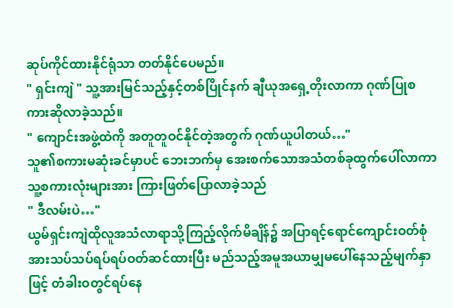ဆုပ်ကိုင်ထားနိုင်ရုံသာ တတ်နိုင်ပေမည်။
" ရှင်းကျဲ " သူ့အားမြင်သည့်နှင့်တစ်ပြိုင်နက် ချီယုအရှေ့တိုးလာကာ ဂုဏ်ပြုစကားဆိုလာခဲ့သည်။
" ကျောင်းအဖွဲ့ထဲကို အတူတူဝင်နိုင်တဲ့အတွက် ဂုဏ်ယူပါတယ်…"
သူ၏စကားမဆုံးခင်မှာပင် ဘေးဘက်မှ အေးစက်သောအသံတစ်ခုထွက်ပေါ်လာကာ သူ့စကားလုံးများအား ကြားဖြတ်ပြောလာခဲ့သည်
" ဒီလမ်းပဲ…"
ယွမ်ရှင်းကျဲထိုလူအသံလာရာသို့ကြည့်လိုက်မိချိန်၌ အပြာရင့်ရောင်ကျောင်းဝတ်စုံအားသပ်သပ်ရပ်ရပ်ဝတ်ဆင်ထားပြီး မည်သည့်အမူအယာမျှမပေါ်နေသည့်မျက်နှာဖြင့် တံခါးဝတွင်ရပ်နေ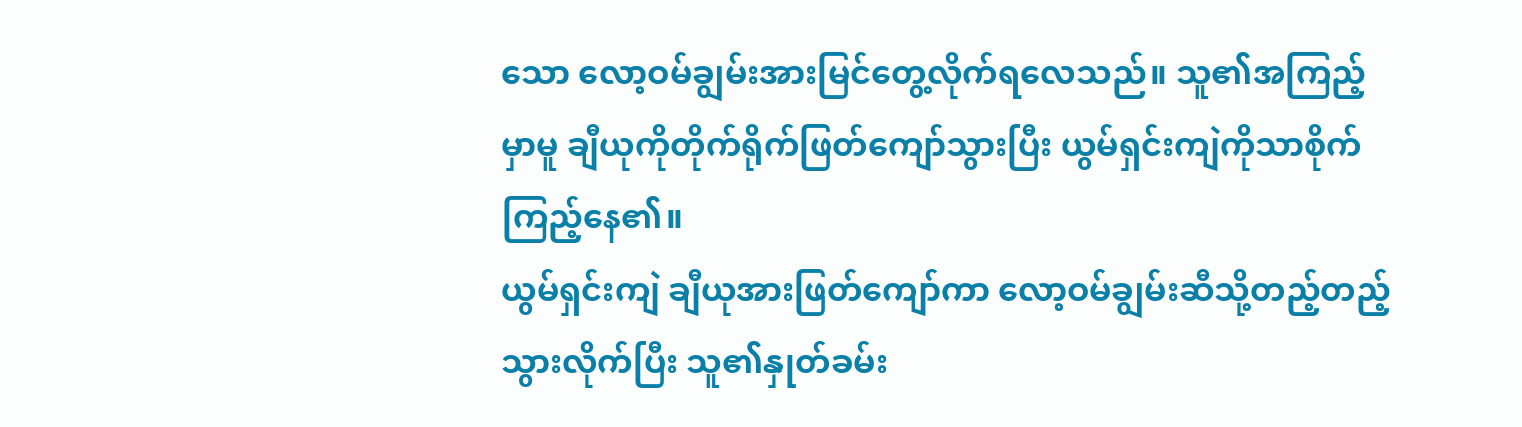သော လော့ဝမ်ချွမ်းအားမြင်တွေ့လိုက်ရလေသည်။ သူ၏အကြည့်မှာမူ ချီယုကိုတိုက်ရိုက်ဖြတ်ကျော်သွားပြီး ယွမ်ရှင်းကျဲကိုသာစိုက်ကြည့်နေ၏။
ယွမ်ရှင်းကျဲ ချီယုအားဖြတ်ကျော်ကာ လော့ဝမ်ချွမ်းဆီသို့တည့်တည့်သွားလိုက်ပြီး သူ၏နှုတ်ခမ်း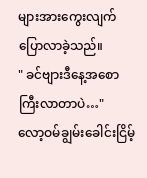များအားကွေးလျက်ပြောလာခဲ့သည်။
" ခင်ဗျားဒီနေ့အစောကြီးလာတာပဲ…"
လော့ဝမ်ချွမ်းခေါင်းငြိမ့်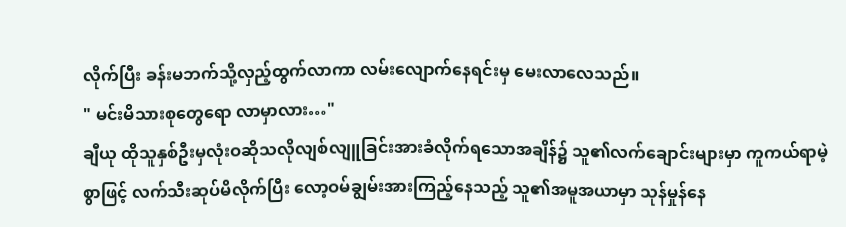လိုက်ပြီး ခန်းမဘက်သို့လှည့်ထွက်လာကာ လမ်းလျောက်နေရင်းမှ မေးလာလေသည်။
" မင်းမိသားစုတွေရော လာမှာလား…"
ချီယု ထိုသူနှစ်ဦးမှလုံးဝဆိုသလိုလျစ်လျူခြင်းအားခံလိုက်ရသောအချိန်၌ သူ၏လက်ချောင်းများမှာ ကူကယ်ရာမဲ့စွာဖြင့် လက်သီးဆုပ်မိလိုက်ပြီး လော့ဝမ်ချွမ်းအားကြည့်နေသည့် သူ၏အမူအယာမှာ သုန်မှုန်နေ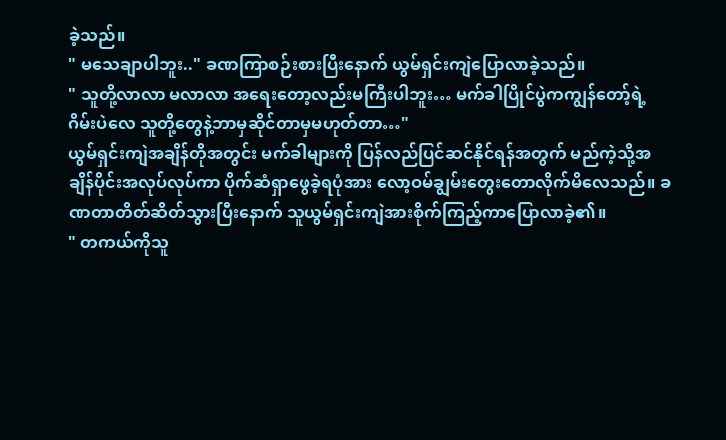ခဲ့သည်။
" မသေချာပါဘူး.." ခဏကြာစဉ်းစားပြီးနောက် ယွမ်ရှင်းကျဲပြောလာခဲ့သည်။
" သူတို့လာလာ မလာလာ အရေးတော့လည်းမကြီးပါဘူး… မက်ခါပြိုင်ပွဲကကျွန်တော့်ရဲ့ဂိမ်းပဲလေ သူတို့တွေနဲ့ဘာမှဆိုင်တာမှမဟုတ်တာ…"
ယွမ်ရှင်းကျဲအချိန်တိုအတွင်း မက်ခါများကို ပြန်လည်ပြင်ဆင်နိုင်ရန်အတွက် မည်ကဲ့သို့အချိန်ပိုင်းအလုပ်လုပ်ကာ ပိုက်ဆံရှာဖွေခဲ့ရပုံအား လော့ဝမ်ချွမ်းတွေးတောလိုက်မိလေသည်။ ခဏတာတိတ်ဆိတ်သွားပြီးနောက် သူယွမ်ရှင်းကျဲအားစိုက်ကြည့်ကာပြောလာခဲ့၏။
" တကယ်ကိုသူ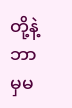တို့နဲ့ဘာမှမ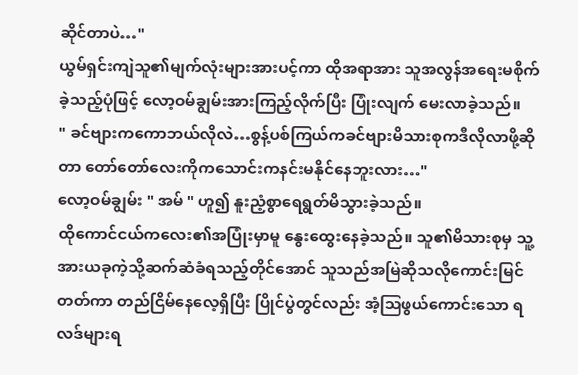ဆိုင်တာပဲ…"
ယွမ်ရှင်းကျဲသူ၏မျက်လုံးများအားပင့်ကာ ထိုအရာအား သူအလွန်အရေးမစိုက်ခဲ့သည့်ပုံဖြင့် လော့ဝမ်ချွမ်းအားကြည့်လိုက်ပြီး ပြုံးလျက် မေးလာခဲ့သည်။
" ခင်ဗျားကကောဘယ်လိုလဲ…စွန့်ပစ်ကြယ်ကခင်ဗျားမိသားစုကဒီလိုလာဖို့ဆိုတာ တော်တော်လေးကိုကသောင်းကနင်းမနိုင်နေဘူးလား…"
လော့ဝမ်ချွမ်း " အမ် " ဟူ၍ နူးညံ့စွာရေရွတ်မိသွားခဲ့သည်။
ထိုကောင်ငယ်ကလေး၏အပြုံးမှာမူ နွေးထွေးနေခဲ့သည်။ သူ၏မိသားစုမှ သူ့အားယခုကဲ့သို့ဆက်ဆံခံရသည့်တိုင်အောင် သူသည်အမြဲဆိုသလိုကောင်းမြင်တတ်ကာ တည်ငြိမ်နေလေ့ရှိပြီး ပြိုင်ပွဲတွင်လည်း အံ့ဩဖွယ်ကောင်းသော ရလဒ်များရ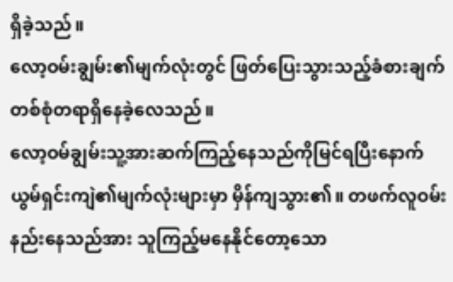ရှိခဲ့သည်။
လော့ဝမ်းချွမ်း၏မျက်လုံးတွင် ဖြတ်ပြေးသွားသည့်ခံစားချက်တစ်စုံတရာရှိနေခဲ့လေသည်။
လော့ဝမ်ချွမ်းသူ့အားဆက်ကြည့်နေသည်ကိုမြင်ရပြီးနောက် ယွမ်ရှင်းကျဲ၏မျက်လုံးများမှာ မှိန်ကျသွား၏။ တဖက်လူဝမ်းနည်းနေသည်အား သူကြည့်မနေနိုင်တော့သော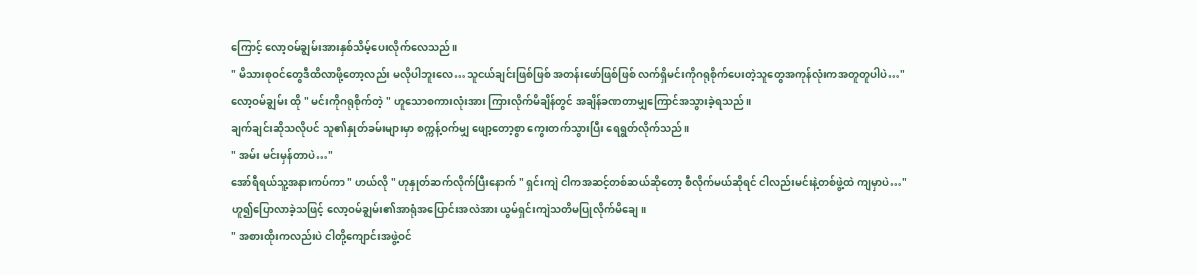ကြောင့် လော့ဝမ်ချွမ်းအားနှစ်သိမ့်ပေးလိုက်လေသည်။
" မိသားစုဝင်တွေဒီထိလာဖို့တော့လည်း မလိုပါဘူးလေ…သူငယ်ချင်းဖြစ်ဖြစ် အတန်းဖော်ဖြစ်ဖြစ် လက်ရှိမင်းကိုဂရုစိုက်ပေးတဲ့သူတွေအကုန်လုံးကအတူတူပါပဲ…"
လော့ဝမ်ချွမ်း ထို " မင်းကိုဂရုစိုက်တဲ့ " ဟူသောစကားလုံးအား ကြားလိုက်မိချိန်တွင် အချိန်ခဏတာမျှကြောင်အသွားခဲ့ရသည်။
ချက်ချင်းဆိုသလိုပင် သူ၏နှုတ်ခမ်းများမှာ စက္ကန့်ဝက်မျှ ဖျော့တော့စွာ ကွေးတက်သွားပြီး ရေရွတ်လိုက်သည်။
" အမ်း မင်းမှန်တာပဲ…"
အော်ရီရယ်သူ့အနားကပ်ကာ " ဟယ်လို " ဟုနှုတ်ဆက်လိုက်ပြီးနောက် " ရှင်းကျဲ ငါကအဆင့်တစ်ဆယ်ဆိုတော့ စီလိုက်မယ်ဆိုရင် ငါလည်းမင်းနဲ့တစ်ဖွဲ့ထဲ ကျမှာပဲ…"
ဟူ၍ပြောလာခဲ့သဖြင့် လော့ဝမ်ချွမ်း၏အာရုံအပြောင်းအလဲအား ယွမ်ရှင်းကျဲသတိမပြုလိုက်မိချေ။
" အစားထိုးကလည်းပဲ ငါတို့ကျောင်းအဖွဲ့ဝင်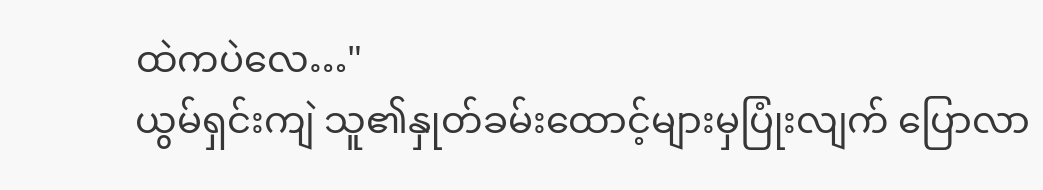ထဲကပဲလေ…"
ယွမ်ရှင်းကျဲ သူ၏နှုတ်ခမ်းထောင့်များမှပြုံးလျက် ပြောလာ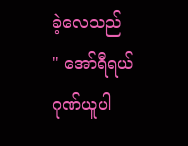ခဲ့လေသည်
" အော်ရီရယ် ဂုဏ်ယူပါ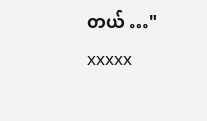တယ် …"
xxxxx